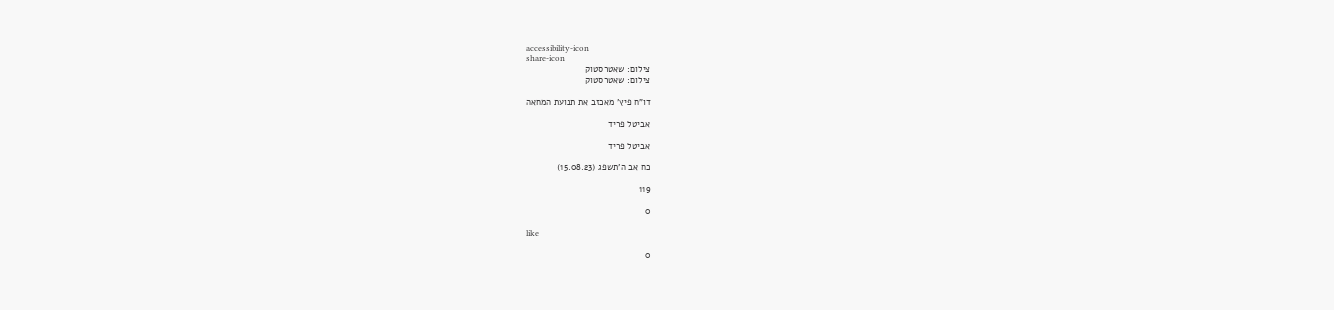accessibility-icon
share-icon
צילום: שאטרסטוק
צילום: שאטרסטוק

דו"ח פיץ' מאכזב את תנועת המחאה

אביטל פריד

אביטל פריד

כח אב ה'תשפג (15.08.23)

119

0

like

0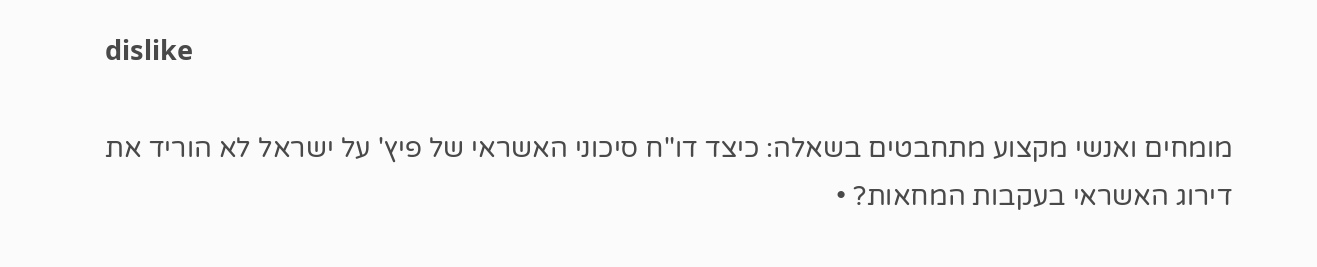dislike

מומחים ואנשי מקצוע מתחבטים בשאלה: כיצד דו"ח סיכוני האשראי של פיץ' על ישראל לא הוריד את דירוג האשראי בעקבות המחאות? •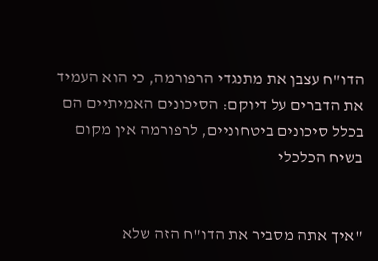הדו"ח עצבן את מתנגדי הרפורמה, כי הוא העמיד את הדברים על דיוקם: הסיכונים האמיתיים הם בכלל סיכונים ביטחוניים, לרפורמה אין מקום בשיח הכלכלי


"איך אתה מסביר את הדו"ח הזה שלא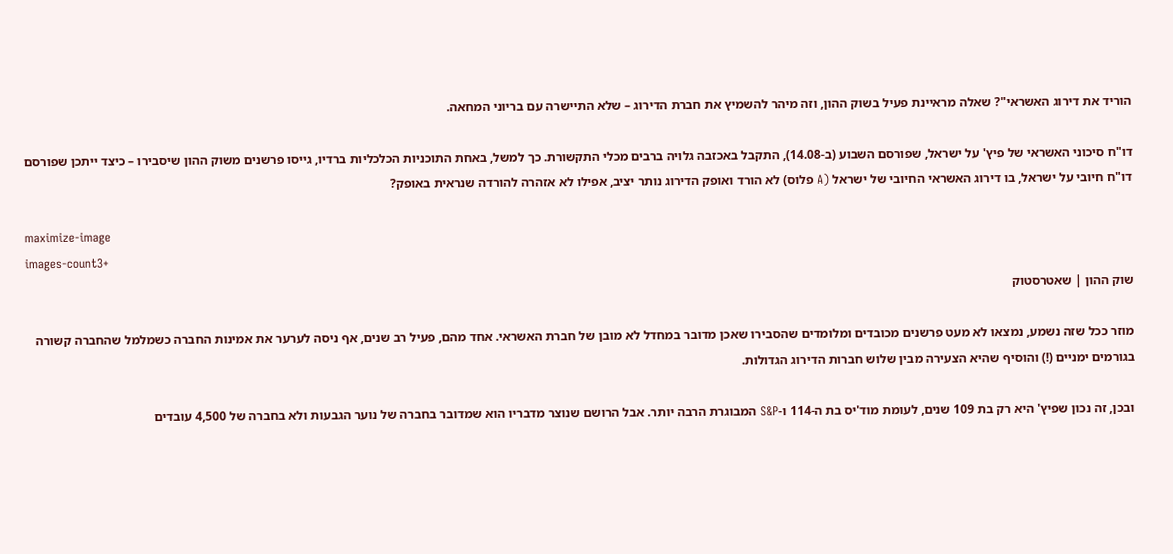הוריד את דירוג האשראי"? שאלה מראיינת פעיל בשוק ההון, וזה מיהר להשמיץ את חברת הדירוג – שלא התיישרה עם בריוני המחאה.

דו"ח סיכוני האשראי של פיץ' על ישראל, שפורסם השבוע (ב-14.08), התקבל באכזבה גלויה ברבים מכלי התקשורת. כך למשל, באחת התוכניות הכלכליות ברדיו, גייסו פרשנים משוק ההון שיסבירו – כיצד ייתכן שפורסם דו"ח חיובי על ישראל, בו דירוג האשראי החיובי של ישראל (A פלוס) לא הורד ואופק הדירוג נותר יציב, אפילו לא אזהרה להורדה שנראית באופק?

maximize-image
images-count3+
שוק ההון | שאטרסטוק

מוזר ככל שזה נשמע, נמצאו לא מעט פרשנים מכובדים ומלומדים שהסבירו שאכן מדובר במחדל לא מובן של חברת האשראי. אחד מהם, פעיל רב שנים, אף ניסה לערער את אמינות החברה כשמלמל שהחברה קשורה בגורמים ימניים (!) והוסיף שהיא הצעירה מבין שלוש חברות הדירוג הגדולות.

ובכן, זה נכון שפיץ' היא רק בת 109 שנים, לעומת מוד'יס בת ה-114 ו-S&P המבוגרת הרבה יותר. אבל הרושם שנוצר מדבריו הוא שמדובר בחברה של נוער הגבעות ולא בחברה של 4,500 עובדים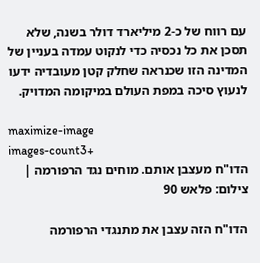עם רווח של כ-2 מיליארד דולר בשנה, שלא תסכן את כל נכסיה כדי לנקוט עמדה בעניין של המדינה הזו שכנראה שחלק קטן מעובדיה ידעו לנעוץ סיכה במפת העולם במיקומה המדויק.

maximize-image
images-count3+
הדו"ח מעצבן אותם. מוחים נגד הרפורמה | צילום: פלאש 90

הדו"ח הזה עצבן את מתנגדי הרפורמה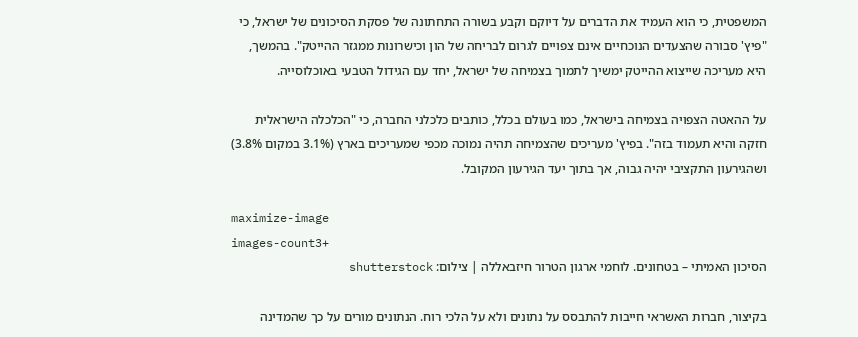המשפטית, כי הוא העמיד את הדברים על דיוקם וקבע בשורה התחתונה של פסקת הסיכונים של ישראל, כי "פיץ' סבורה שהצעדים הנוכחיים אינם צפויים לגרום לבריחה של הון וכישרונות ממגזר ההייטק". בהמשך, היא מעריכה שייצוא ההייטק ימשיך לתמוך בצמיחה של ישראל, יחד עם הגידול הטבעי באוכלוסייה.

על ההאטה הצפויה בצמיחה בישראל, כמו בעולם בכלל, כותבים כלכלני החברה, כי "הכלכלה הישראלית חזקה והיא תעמוד בזה". בפיץ' מעריכים שהצמיחה תהיה נמוכה מכפי שמעריכים בארץ (3.1% במקום 3.8%) ושהגירעון התקציבי יהיה גבוה, אך בתוך יעד הגירעון המקובל.

maximize-image
images-count3+
הסיכון האמיתי – בטחונים. לוחמי ארגון הטרור חיזבאללה | צילום: shutterstock

בקיצור, חברות האשראי חייבות להתבסס על נתונים ולא על הלכי רוח. הנתונים מורים על כך שהמדינה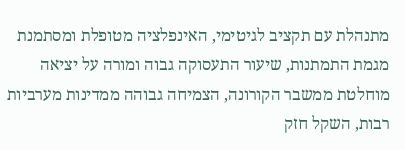מתנהלת עם תקציב לגיטימי, האינפלציה מטופלת ומסתמנת מגמת התמתנות, שיעור התעסוקה גבוה ומורה על יציאה מוחלטת ממשבר הקורונה, הצמיחה גבוהה ממדינות מערביות רבות, השקל חזק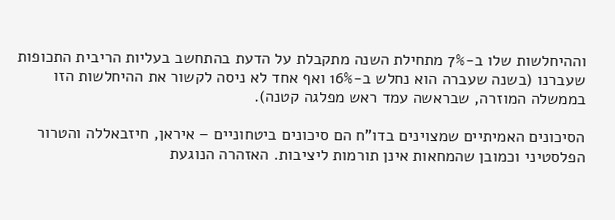וההיחלשות שלו ב-7% מתחילת השנה מתקבלת על הדעת בהתחשב בעליות הריבית התכופות שעברנו (בשנה שעברה הוא נחלש ב-16% ואף אחד לא ניסה לקשור את ההיחלשות הזו בממשלה המוזרה, שבראשה עמד ראש מפלגה קטנה).

הסיכונים האמיתיים שמצוינים בדו"ח הם סיכונים ביטחוניים – איראן, חיזבאללה והטרור הפלסטיני וכמובן שהמחאות אינן תורמות ליציבות. האזהרה הנוגעת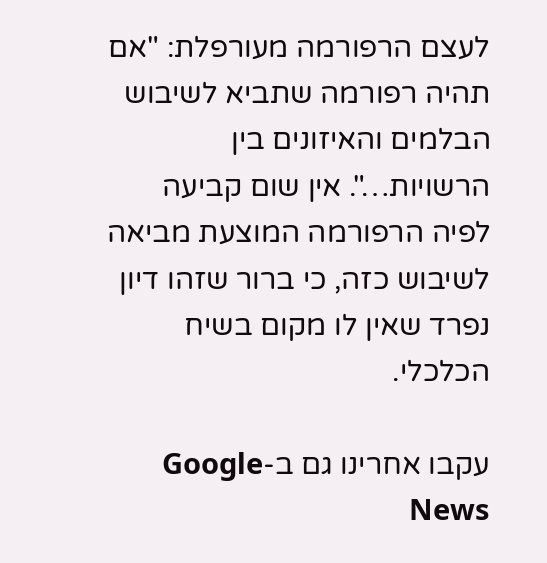לעצם הרפורמה מעורפלת: "אם תהיה רפורמה שתביא לשיבוש הבלמים והאיזונים בין הרשויות…". אין שום קביעה לפיה הרפורמה המוצעת מביאה לשיבוש כזה, כי ברור שזהו דיון נפרד שאין לו מקום בשיח הכלכלי.

עקבו אחרינו גם ב-Google News